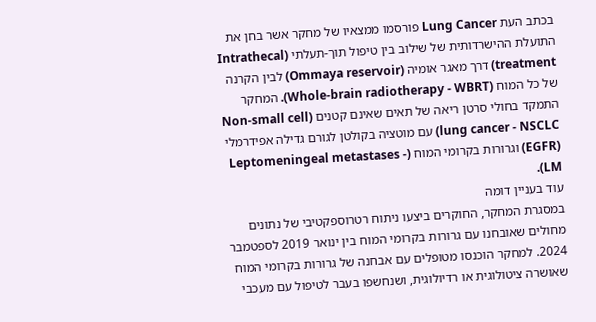בכתב העת Lung Cancer פורסמו ממצאיו של מחקר אשר בחן את התועלת ההישרדותית של שילוב בין טיפול תוך-תעלתי (Intrathecal treatment) דרך מאגר אומיה (Ommaya reservoir) לבין הקרנה של כל המוח (Whole-brain radiotherapy - WBRT). המחקר התמקד בחולי סרטן ריאה של תאים שאינם קטנים (Non-small cell lung cancer - NSCLC) עם מוטציה בקולטן לגורם גדילה אפידרמלי (EGFR) וגרורות בקרומי המוח (Leptomeningeal metastases - LM).
עוד בעניין דומה
במסגרת המחקר, החוקרים ביצעו ניתוח רטרוספקטיבי של נתונים מחולים שאובחנו עם גרורות בקרומי המוח בין ינואר 2019 לספטמבר 2024. למחקר הוכנסו מטופלים עם אבחנה של גרורות בקרומי המוח שאושרה ציטולוגית או רדיולוגית, ושנחשפו בעבר לטיפול עם מעכבי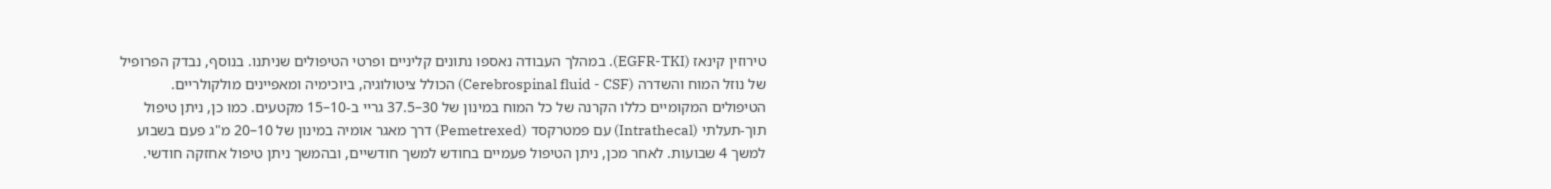טירוזין קינאז (EGFR-TKI). במהלך העבודה נאספו נתונים קליניים ופרטי הטיפולים שניתנו. בנוסף, נבדק הפרופיל של נוזל המוח והשדרה (Cerebrospinal fluid - CSF) הכולל ציטולוגיה, ביוכימיה ומאפיינים מולקולריים. הטיפולים המקומיים כללו הקרנה של כל המוח במינון של 30–37.5 גריי ב-10–15 מקטעים. כמו כן, ניתן טיפול תוך-תעלתי (Intrathecal) עם פמטרקסד (Pemetrexed) דרך מאגר אומיה במינון של 10–20 מ"ג פעם בשבוע למשך 4 שבועות. לאחר מכן, ניתן הטיפול פעמיים בחודש למשך חודשיים, ובהמשך ניתן טיפול אחזקה חודשי.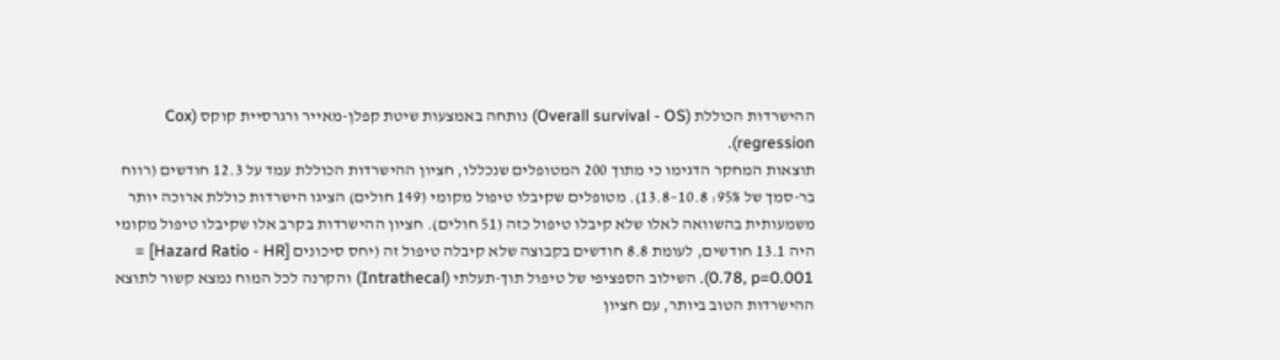ההישרדות הכוללת (Overall survival - OS) נותחה באמצעות שיטת קפלן-מאייר ורגרסיית קוקס (Cox regression).
תוצאות המחקר הדגימו כי מתוך 200 המטופלים שנכללו, חציון ההישרדות הכוללת עמד על 12.3 חודשים (רווח בר-סמך של 95%: 10.8–13.8). מטופלים שקיבלו טיפול מקומי (149 חולים) הציגו הישרדות כוללת ארוכה יותר משמעותית בהשוואה לאלו שלא קיבלו טיפול כזה (51 חולים). חציון ההישרדות בקרב אלו שקיבלו טיפול מקומי היה 13.1 חודשים, לעומת 8.8 חודשים בקבוצה שלא קיבלה טיפול זה (יחס סיכונים [Hazard Ratio - HR] = 0.78, p=0.001). השילוב הספציפי של טיפול תוך-תעלתי (Intrathecal) והקרנה לכל המוח נמצא קשור לתוצא ההישרדות הטוב ביותר, עם חציון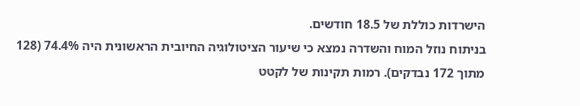הישרדות כוללת של 18.5 חודשים.
בניתוח נוזל המוח והשדרה נמצא כי שיעור הציטולוגיה החיובית הראשונית היה 74.4% (128 מתוך 172 נבדקים). רמות תקינות של לקטט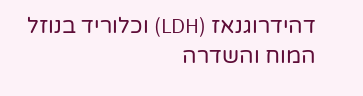דהידרוגנאז (LDH) וכלוריד בנוזל המוח והשדרה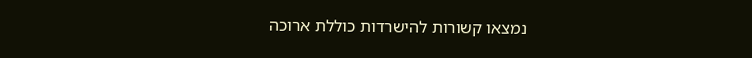נמצאו קשורות להישרדות כוללת ארוכה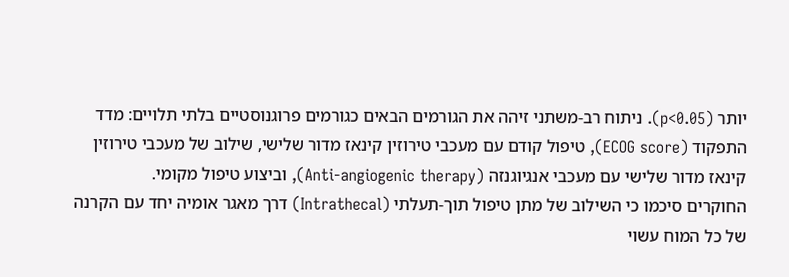יותר (p<0.05). ניתוח רב-משתני זיהה את הגורמים הבאים כגורמים פרוגנוסטיים בלתי תלויים: מדד התפקוד (ECOG score), טיפול קודם עם מעכבי טירוזין קינאז מדור שלישי, שילוב של מעכבי טירוזין קינאז מדור שלישי עם מעכבי אנגיוגנזה (Anti-angiogenic therapy), וביצוע טיפול מקומי.
החוקרים סיכמו כי השילוב של מתן טיפול תוך-תעלתי (Intrathecal) דרך מאגר אומיה יחד עם הקרנה של כל המוח עשוי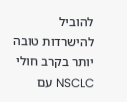להוביל להישרדות טובה יותר בקרב חולי NSCLC עם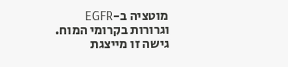מוטציה ב-EGFR וגרורות בקרומי המוח. גישה זו מייצגת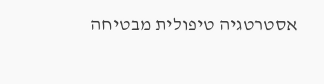אסטרטגיה טיפולית מבטיחה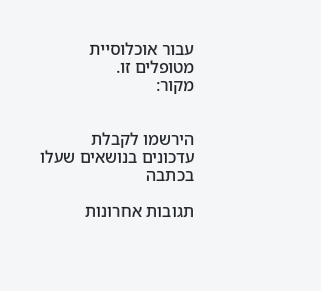עבור אוכלוסיית מטופלים זו.
מקור:


הירשמו לקבלת עדכונים בנושאים שעלו בכתבה

תגובות אחרונות